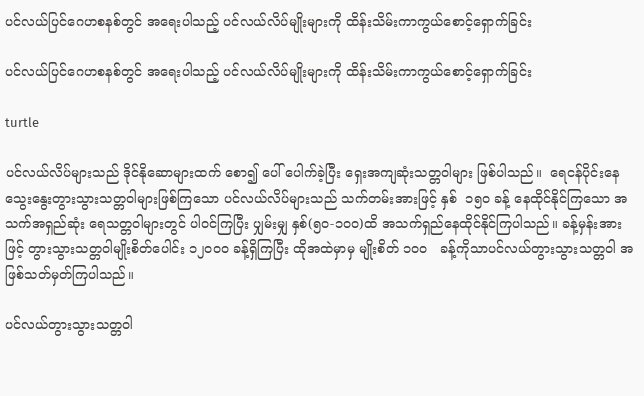ပင်လယ်ပြင်ဂေဟစနစ်တွင် အရေးပါသည့် ပင်လယ်လိပ်မျိုးများကို ထိန်းသိမ်းကာကွယ်စောင့်ရှောက်ခြင်း

ပင်လယ်ပြင်ဂေဟစနစ်တွင် အရေးပါသည့် ပင်လယ်လိပ်မျိုးများကို ထိန်းသိမ်းကာကွယ်စောင့်ရှောက်ခြင်း

turtle

ပင်လယ်လိပ်များသည် ဒိုင်နိုဆောများထက် စော၍ ပေါ် ပေါက်ခဲ့ပြီး ရှေးအကျဆုံးသတ္တဝါများ ဖြစ်ပါသည်။  ရေငန်ပိုင်းနေ သွေးနွေးတွားသွားသတ္တဝါများဖြစ်ကြသော ပင်လယ်လိပ်များသည် သက်တမ်းအားဖြင့် နှစ်  ၁၅၀ ခန့် နေထိုင်နိုင်ကြသော အသက်အရှည်ဆုံး ရေသတ္တဝါများတွင် ပါဝင်ကြပြီး ပျှမ်းမျှ နှစ်(၅၀-၁၀၀)ထိ အသက်ရှည်နေထိုင်နိုင်ကြပါသည်။ ခန့်မှန်းအားဖြင့် တွားသွားသတ္တဝါမျိုးစိတ်ပေါင်း ၁၂၀၀၀ ခန့်ရှိကြပြီး ထိုအထဲမှာမှ မျိုးစိတ် ၁၀၀   ခန့်ကိုသာပင်လယ်တွားသွားသတ္တဝါ အဖြစ်သတ်မှတ်ကြပါသည်။

ပင်လယ်တွားသွားသတ္တဝါ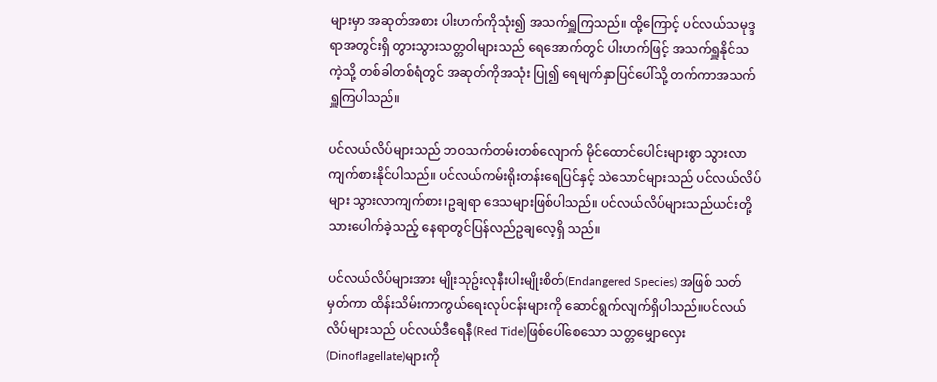များမှာ အဆုတ်အစား ပါးဟက်ကိုသုံး၍ အသက်ရှူကြသည်။ ထို့ကြောင့် ပင်လယ်သမုဒ္ဒရာအတွင်းရှိ တွားသွားသတ္တဝါများသည် ရေအောက်တွင် ပါးဟက်ဖြင့် အသက်ရှူနိုင်သကဲ့သို့ တစ်ခါတစ်ရံတွင် အဆုတ်ကိုအသုံး ပြု၍ ရေမျက်နှာပြင်ပေါ်သို့ တက်ကာအသက်ရှူကြပါသည်။

ပင်လယ်လိပ်များသည် ဘဝသက်တမ်းတစ်လျောက် မိုင်ထောင်ပေါင်းများစွာ သွားလာကျက်စားနိုင်ပါသည်။ ပင်လယ်ကမ်းရိုးတန်းရေပြင်နှင့် သဲသောင်များသည် ပင်လယ်လိပ်များ သွားလာကျက်စား၊ဥချရာ ဒေသများဖြစ်ပါသည်။ ပင်လယ်လိပ်များသည်ယင်းတို့သားပေါက်ခဲ့သည့် နေရာတွင်ပြန်လည်ဥချလေ့ရှိ သည်။

ပင်လယ်လိပ်များအား မျိုးသုဥ်းလုနီးပါးမျိုးစိတ်(Endangered Species) အဖြစ် သတ်မှတ်ကာ ထိန်းသိမ်းကာကွယ်ရေးလုပ်ငန်းများကို ဆောင်ရွက်လျက်ရှိပါသည်။ပင်လယ်လိပ်များသည် ပင်လယ်ဒီရေနီ(Red Tide)ဖြစ်ပေါ်စေသော သတ္တမျှောလှေး(Dinoflagellate)များကို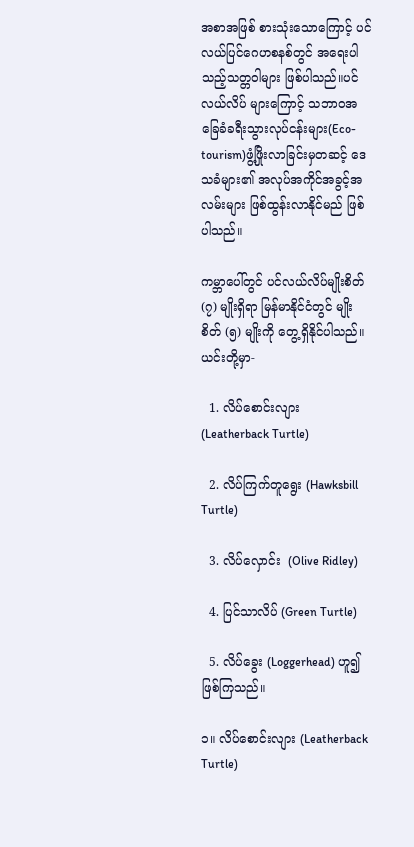အစာအဖြစ် စားသုံးသောကြောင့် ပင်လယ်ပြင်ဂေဟစနစ်တွင် အရေးပါသည့်သတ္တဝါများ ဖြစ်ပါသည်။ပင်လယ်လိပ် များကြောင့် သဘာဝအခြေခံခရီးသွားလုပ်ငန်းများ(Eco-tourism)ဖွံ့ဖြိုးလာခြင်းမှတဆင့် ဒေသခံများ၏ အလုပ်အကိုင်အခွင့်အလမ်းများ ဖြစ်ထွန်းလာနိုင်မည် ဖြစ်ပါသည်။

ကမ္ဘာပေါ်တွင် ပင်လယ်လိပ်မျိုးစိတ် (၇) မျိုးရှိရာ မြန်မာနိုင်ငံတွင် မျိုးစိတ် (၅) မျိုးကို တွေ့ရှိနိုင်ပါသည်။ ယင်းတို့မှာ-

  1. လိပ်စောင်းလျား   (Leatherback Turtle)

  2. လိပ်ကြက်တူရွေး (Hawksbill Turtle)

  3. လိပ်လှောင်း  (Olive Ridley)

  4. ပြင်သာလိပ် (Green Turtle)

  5. လိပ်ခွေး (Loggerhead) ဟူ၍  ဖြစ်ကြသည်။

၁။ လိပ်စောင်းလျား (Leatherback Turtle)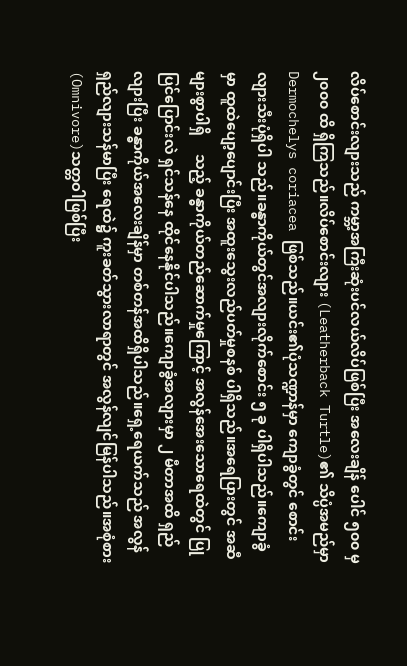လိပ်စောင်းလျားသည် ကမ္ဘာ့အကြီးဆုံးပင်လယ်လိပ်ဖြစ်ပြီး အလေးချိန် ပေါင် ၅၀၀ မှ ၂၀၀၀ ထိ ရှိကြသည်။လိပ်စောင်းလျား (Leatherback Turtle)၏ သိပ္ပံအမည်မှာ Dermochelys coriacea ဖြစ်သည်။ယင်း၏ပုံသဏ္ဍာန်မှာ ကျောခွံတွင် စောင်းလျားသီးပုံရှိပါ သည်။ခန္ဓာကိုယ်တွင်အလျားလိုက်စောင်း ၅ ခု ပါရှိပါသည်။ကျောခွံမှာ ထူထဲပျော့ပျောင်းပြီး အထူးသွေးလည်ပတ်မှုစနစ် ပါရှိသည်။အရေပြားတွင် အဆီများစွာပါရှိ     သည့် ခန္ဓာကိုယ်တည်ဆောက်မှုကြောင့် အလွန်အေးသောရေထဲတွင် ပြုပြင်ပြောင်းလဲ ရှင်သန်နေ ထိုင်နေနိုင်ပါသည်။ကျောခွံအလျားမှာ ၂ မီတာအထိ ရှည်လျားပြီး ခန္ဓာကိုယ်အလေးချိန်မှာ တစ်တန်အထိရှိပါသည်။ရှေ့ရေယက်သည် အလွန်ရှည်လျားသန်မာပြီး ရေထဲ၌ ကူးခတ်သွားလာရာတွင် အလွန်လျင်မြန်ပါသည်။အစုံစား (Omnivore)သတ္တဝါဖြစ်ပြီး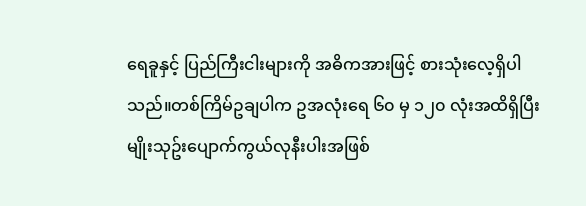ရေခူနှင့် ပြည်ကြီးငါးများကို အဓိကအားဖြင့် စားသုံးလေ့ရှိပါသည်။တစ်ကြိမ်ဥချပါက ဥအလုံးရေ ၆၀ မှ ၁၂၀ လုံးအထိရှိပြီး မျိုးသုဥ်းပျောက်ကွယ်လုနီးပါးအဖြစ်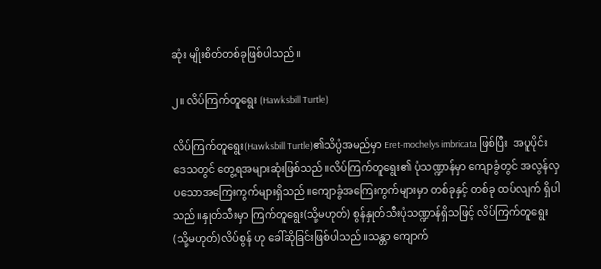ဆုံး မျိုးစိတ်တစ်ခုဖြစ်ပါသည်။

၂။ လိပ်ကြက်တူရွေး (Hawksbill Turtle)

လိပ်ကြက်တူရွေး(Hawksbill Turtle)၏သိပ္ပံအမည်မှာ Eret-mochelys imbricata ဖြစ်ပြီး  အပူပိုင်းဒေသတွင် တွေ့ရအများဆုံးဖြစ်သည်။လိပ်ကြက်တူရွေး၏ ပုံသဏ္ဍာန်မှာ ကျောခွံတွင် အလွန်လှပသောအကြေးကွက်များရှိသည်။ကျောခွံအကြေးကွက်များမှာ တစ်ခုနှင့် တစ်ခု ထပ်လျက် ရှိပါသည်။နှုတ်သီးမှာ ကြက်တူရွေး(သို့မဟုတ်) စွန်နှုတ်သီးပုံသဏ္ဍာန်ရှိသဖြင့် လိပ်ကြက်တူရွေး(သို့မဟုတ်)လိပ်စွန် ဟု ခေါ်ဆိုခြင်းဖြစ်ပါသည်။သန္တာ ကျောက်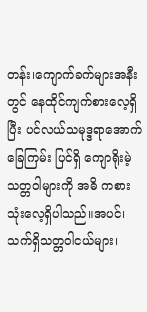တန်း၊ကျောက်ခက်များအနီးတွင် နေထိုင်ကျက်စားလေ့ရှိပြီး ပင်လယ်သမုဒ္ဒရာအောက်ခြေကြမ်း ပြင်ရှိ ကျောရိုးမဲ့သတ္တဝါများကို အဓိ ကစားသုံးလေ့ရှိပါသည်။အပင်၊သက်ရှိသတ္တဝါငယ်များ၊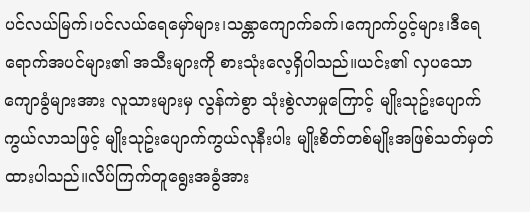ပင်လယ်မြက်၊ပင်လယ်ရေမှော်များ၊သန္တာကျောက်ခက်၊ကျောက်ပွင့်များ၊ဒီရေရောက်အပင်များ၏ အသီးများကို စားသုံးလေ့ရှိပါသည်။ယင်း၏ လှပသော ကျောခွံများအား လူသားများမှ လွန်ကဲစွာ သုံးစွဲလာမှုကြောင့် မျိုးသုဥ်းပျောက်ကွယ်လာသဖြင့် မျိုးသုဥ်းပျောက်ကွယ်လုနီးပါး မျိုးစိတ်တစ်မျိုးအဖြစ်သတ်မှတ်ထားပါသည်။လိပ်ကြက်တူရွေးအခွံအား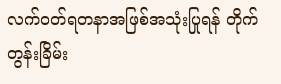လက်ဝတ်ရတနာအဖြစ်အသုံးပြုရန် တိုက်တွန်းခြိမ်း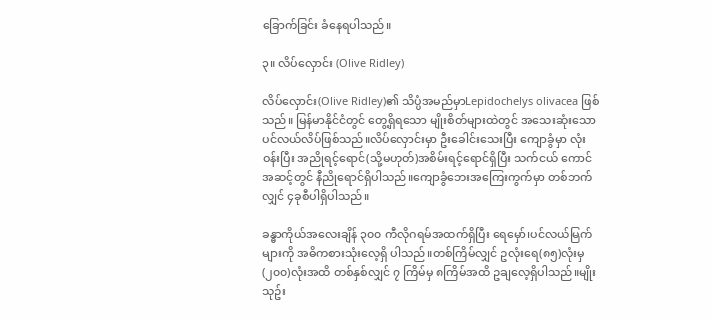ခြောက်ခြင်း ခံနေရပါသည်။

၃။ လိပ်လှောင်း (Olive Ridley)

လိပ်လှောင်း(Olive Ridley)၏ သိပ္ပံအမည်မှာLepidochelys olivacea ဖြစ်သည်။ မြန်မာနိုင်ငံတွင် တွေ့ရှိရသော မျိုးစိတ်များထဲတွင် အသေးဆုံးသော ပင်လယ်လိပ်ဖြစ်သည်။လိပ်လှောင်းမှာ ဦးခေါင်းသေးပြီး ကျောခွံမှာ လုံးဝန်းပြီး အညိုရင့်ရောင်(သို့မဟုတ်)အစိမ်းရင့်ရောင်ရှိပြီး သက်ငယ် ကောင်အဆင့်တွင် နီညိုရောင်ရှိပါသည်။ကျောခွံဘေးအကြေးကွက်မှာ တစ်ဘက်လျှင် ၄ခုစီပါရှိပါသည်။

ခန္ဓာကိုယ်အလေးချိန် ၃၀၀ ကီလိုဂရမ်အထက်ရှိပြီး ရေမှော်၊ပင်လယ်မြက်များကို အဓိကစားသုံးလေ့ရှိ ပါသည်။တစ်ကြိမ်လျှင် ဥလုံးရေ(၈၅)လုံးမှ (၂၀၀)လုံးအထိ တစ်နှစ်လျှင် ၇ ကြိမ်မှ ၈ကြိမ်အထိ ဥချလေ့ရှိပါသည်။မျိုးသုဥ်း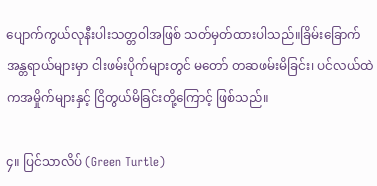ပျောက်ကွယ်လုနီးပါးသတ္တဝါအဖြစ် သတ်မှတ်ထားပါသည်။ခြိမ်းခြောက်အန္တရာယ်များမှာ ငါးဖမ်းပိုက်များတွင် မတော် တဆဖမ်းမိခြင်း၊ ပင်လယ်ထဲကအမှိုက်များနှင့် ငြိတွယ်မိခြင်းတို့ကြောင့် ဖြစ်သည်။

၄။ ပြင်သာလိပ် (Green Turtle)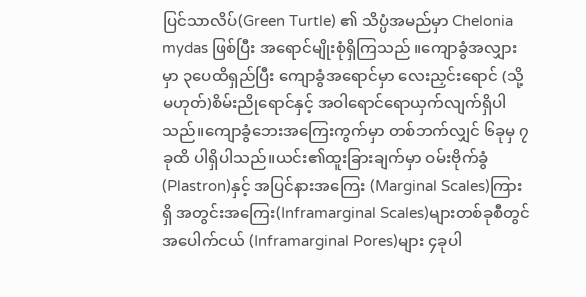ပြင်သာလိပ်(Green Turtle) ၏ သိပ္ပံအမည်မှာ Chelonia mydas ဖြစ်ပြီး အရောင်မျိုးစုံရှိကြသည် ။ကျောခွံအလျှားမှာ ၃ပေထိရှည်ပြီး ကျောခွံအရောင်မှာ လေးညှင်းရောင် (သို့မဟုတ်)စိမ်းညိုရောင်နှင့် အဝါရောင်ရောယှက်လျက်ရှိပါသည်။ကျောခွံဘေးအကြေးကွက်မှာ တစ်ဘက်လျှင် ၆ခုမှ ၇ခုထိ ပါရှိပါသည်။ယင်း၏ထူးခြားချက်မှာ ဝမ်းဗိုက်ခွံ(Plastron)နှင့် အပြင်နားအကြေး (Marginal Scales)ကြားရှိ အတွင်းအကြေး(Inframarginal Scales)များတစ်ခုစီတွင်အပေါက်ငယ် (Inframarginal Pores)များ ၄ခုပါ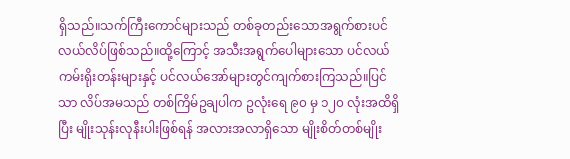ရှိသည်။သက်ကြီးကောင်များသည် တစ်ခုတည်းသောအရွက်စားပင်လယ်လိပ်ဖြစ်သည်။ထို့ကြောင့် အသီးအရွက်ပေါများသော ပင်လယ်ကမ်းရိုးတန်းများနှင့် ပင်လယ်အော်များတွင်ကျက်စားကြသည်။ပြင်သာ လိပ်အမသည် တစ်ကြိမ်ဥချပါက ဥလုံးရေ ၉၀ မှ ၁၂၀ လုံးအထိရှိပြီး မျိုးသုန်းလုနီးပါးဖြစ်ရန် အလားအလာရှိသော မျိုးစိတ်တစ်မျိုး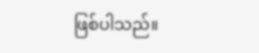ဖြစ်ပါသည်။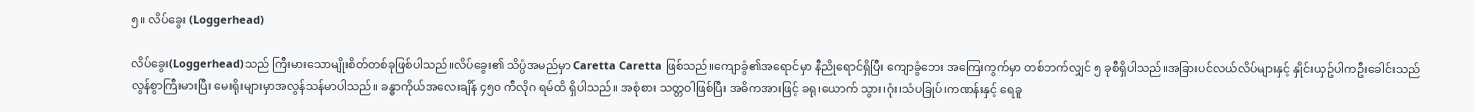၅။ လိပ်ခွေး (Loggerhead)

လိပ်ခွေး(Loggerhead)သည် ကြီးမားသောမျိုးစိတ်တစ်ခုဖြစ်ပါသည်။လိပ်ခွေး၏ သိပ္ပံအမည်မှာ Caretta Caretta ဖြစ်သည်။ကျောခွံ၏အရောင်မှာ နီညိုရောင်ရှိပြီး ကျောခွံဘေး အကြေးကွက်မှာ တစ်ဘက်လျှင် ၅ ခုစီရှိပါသည်။အခြားပင်လယ်လိပ်များနှင့် နှိုင်းယှဥ်ပါကဦးခေါင်းသည် လွန်စွာကြီးမားပြီး မေးရိုးများမှာအလွန်သန်မာပါသည်။ ခန္ဓာကိုယ်အလေးချိန် ၄၅၀ ကီလိုဂ ရမ်ထိ ရှိပါသည်။ အစုံစား သတ္တဝါဖြစ်ပြီး အဓိကအားဖြင့် ခရု၊ယောက် သွား၊ဂုံး၊သံပခြုပ်၊ကဏန်းနှင့် ရေခူ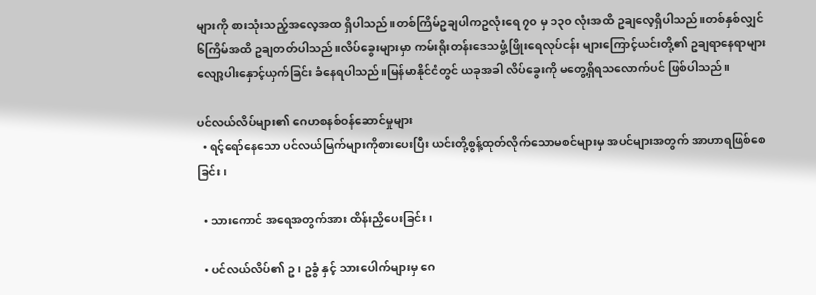များကို စားသုံးသည့်အလေ့အထ ရှိပါသည်။တစ်ကြိမ်ဥချပါကဥလုံးရေ ၇၀ မှ ၁၃၀ လုံးအထိ ဥချလေ့ရှိပါသည်။တစ်နှစ်လျှင် ၆ကြိမ်အထိ ဥချတတ်ပါသည်။လိပ်ခွေးများမှာ ကမ်းရိုးတန်းဒေသဖွံ့ဖြိုးရေလုပ်ငန်း များကြောင့်ယင်းတို့၏ ဥချရာနေရာများ လျော့ပါးနှောင့်ယှက်ခြင်း ခံနေရပါသည်။မြန်မာနိုင်ငံတွင် ယခုအခါ လိပ်ခွေးကို မတွေ့ရှိရသလောက်ပင် ဖြစ်ပါသည်။

ပင်လယ်လိပ်များ၏ ဂေဟစနစ်ဝန်ဆောင်မှုများ
  • ရင့်ရော်နေသော ပင်လယ်မြက်များကိုစားပေးပြီး ယင်းတို့စွန့်ထုတ်လိုက်သောမစင်များမှ အပင်များအတွက် အာဟာရဖြစ်စေခြင်း၊

  • သားကောင် အရေအတွက်အား ထိန်းညှိပေးခြင်း၊

  • ပင်လယ်လိပ်၏ ဥ၊ ဥခွံ နှင့် သားပေါက်များမှ ဂေ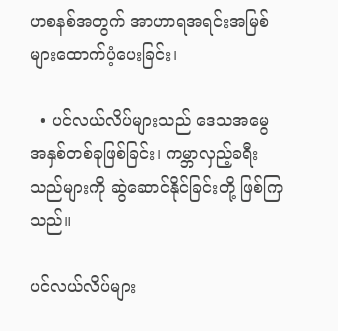ဟစနစ်အတွက် အာဟာရအရင်းအမြစ်များထောက်ပံ့ပေးခြင်း၊

  • ပင်လယ်လိပ်များသည် ဒေသအမွေအနှစ်တစ်ခုဖြစ်ခြင်း၊ ကမ္ဘာလှည့်ခရီးသည်များကို ဆွဲဆောင်နိုင်ခြင်းတို့ ဖြစ်ကြသည်။

ပင်လယ်လိပ်များ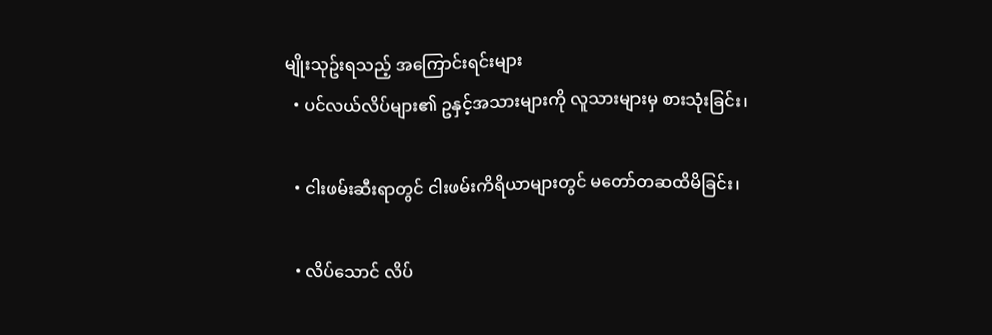မျိုးသုဥ်းရသည့် အကြောင်းရင်းများ
  • ပင်လယ်လိပ်များ၏ ဥနှင့်အသားများကို လူသားများမှ စားသုံးခြင်း၊

  • ငါးဖမ်းဆီးရာတွင် ငါးဖမ်းကိရိယာများတွင် မတော်တဆထိမိခြင်း၊

  • လိပ်သောင် လိပ်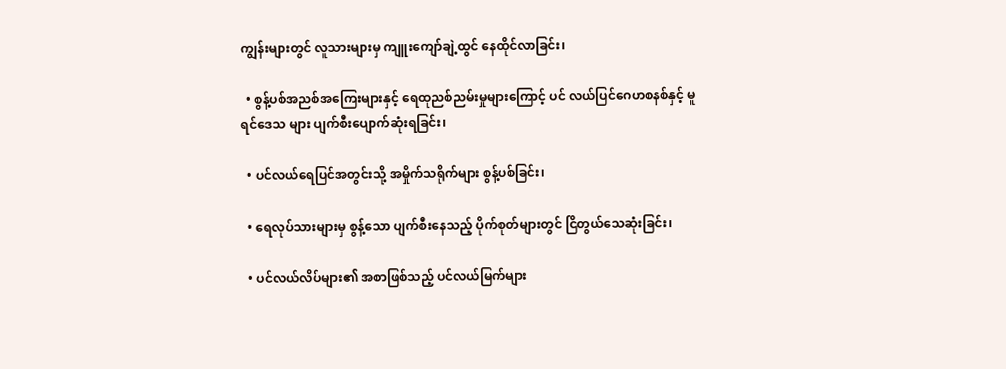ကျွန်းများတွင် လူသားများမှ ကျူးကျော်ချဲ့ထွင် နေထိုင်လာခြင်း၊

  • စွန့်ပစ်အညစ်အကြေးများနှင့် ရေထုညစ်ညမ်းမှုများကြောင့် ပင် လယ်ပြင်ဂေဟစနစ်နှင့် မူရင်ဒေသ များ ပျက်စီးပျောက်ဆုံးရခြင်း၊

  • ပင်လယ်ရေပြင်အတွင်းသို့ အမှိုက်သရိုက်များ စွန့်ပစ်ခြင်း၊

  • ရေလုပ်သားများမှ စွန့်သော ပျက်စီးနေသည့် ပိုက်စုတ်များတွင် ငြိတွယ်သေဆုံးခြင်း၊

  • ပင်လယ်လိပ်များ၏ အစာဖြစ်သည့် ပင်လယ်မြက်များ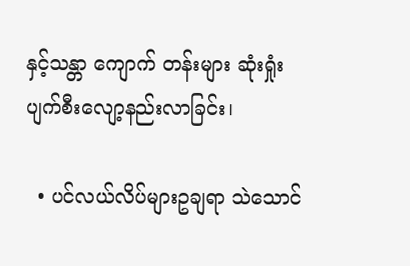နှင့်သန္တာ ကျောက် တန်းများ ဆုံးရှုံးပျက်စီးလျော့နည်းလာခြင်း၊

  • ပင်လယ်လိပ်များဥချရာ သဲသောင်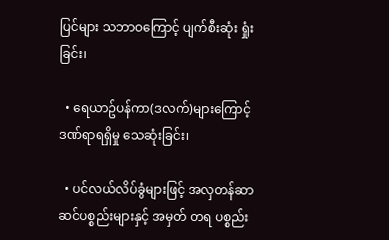ပြင်များ သဘာဝကြောင့် ပျက်စီးဆုံး ရှုံးခြင်း၊

  • ရေယာဥ်ပန်ကာ(ဒလက်)များကြောင့် ဒဏ်ရာရရှိမှု သေဆုံးခြင်း၊

  • ပင်လယ်လိပ်ခွံများဖြင့် အလှတန်ဆာဆင်ပစ္စည်းများနှင့် အမှတ် တရ ပစ္စည်း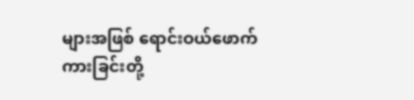များအဖြစ် ရောင်းဝယ်ဖောက်ကားခြင်းတို့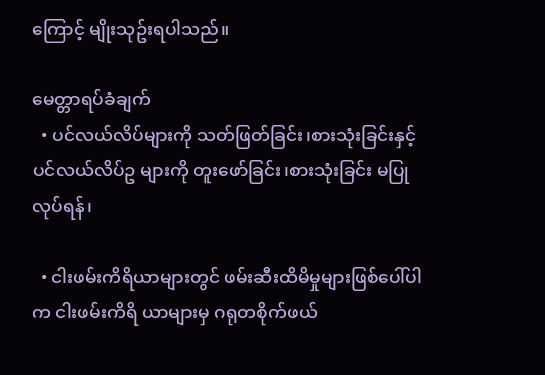ကြောင့် မျိုးသုဥ်းရပါသည်။

မေတ္တာရပ်ခံချက်
  • ပင်လယ်လိပ်များကို သတ်ဖြတ်ခြင်း၊စားသုံးခြင်းနှင့်ပင်လယ်လိပ်ဥ များကို တူးဖော်ခြင်း၊စားသုံးခြင်း မပြုလုပ်ရန်၊

  • ငါးဖမ်းကိရိယာများတွင် ဖမ်းဆီးထိမိမှုများဖြစ်ပေါ်ပါက ငါးဖမ်းကိရိ ယာများမှ ဂရုတစိုက်ဖယ်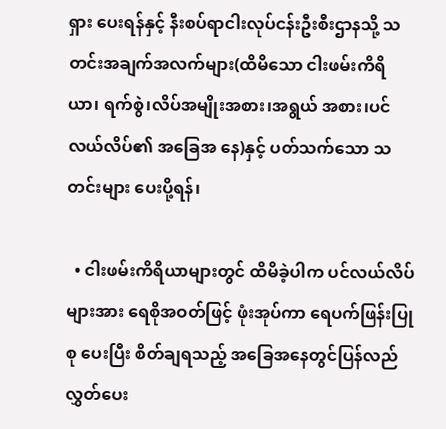ရှား ပေးရန်နှင့် နီးစပ်ရာငါးလုပ်ငန်းဦးစီးဌာနသို့ သတင်းအချက်အလက်များ(ထိမိသော ငါးဖမ်းကိရိယာ၊ ရက်စွဲ၊လိပ်အမျိုးအစား၊အရွယ် အစား၊ပင်လယ်လိပ်၏ အခြေအ နေ)နှင့် ပတ်သက်သော သတင်းများ ပေးပို့ရန်၊

  • ငါးဖမ်းကိရိယာများတွင် ထိမိခဲ့ပါက ပင်လယ်လိပ်များအား ရေစိုအဝတ်ဖြင့် ဖုံးအုပ်ကာ ရေပက်ဖြန်းပြုစု ပေးပြီး စိတ်ချရသည့် အခြေအနေတွင်ပြန်လည်လွှတ်ပေး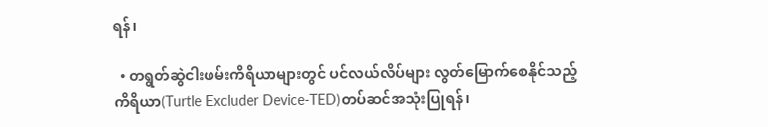ရန်၊

  • တရွတ်ဆွဲငါးဖမ်းကိရိယာများတွင် ပင်လယ်လိပ်များ လွတ်မြောက်စေနိုင်သည့်ကိရိယာ(Turtle Excluder Device-TED)တပ်ဆင်အသုံးပြုရန်၊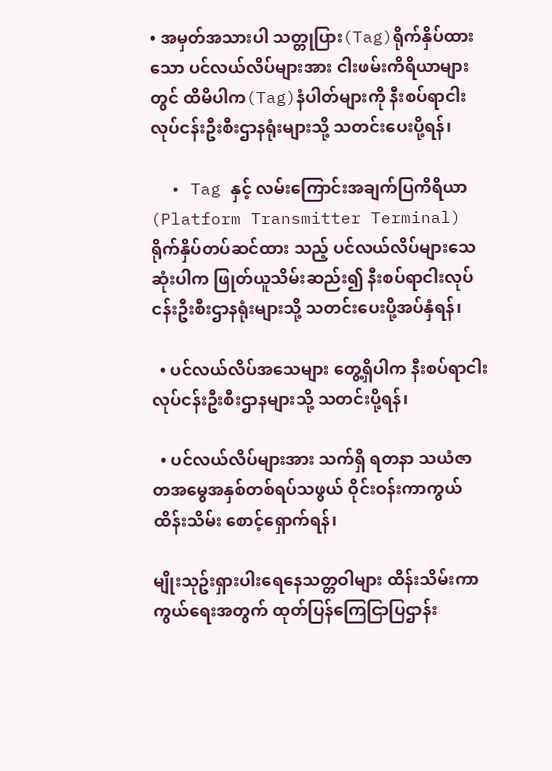• အမှတ်အသားပါ သတ္တုပြား(Tag)ရိုက်နှိပ်ထားသော ပင်လယ်လိပ်များအား ငါးဖမ်းကိရိယာများတွင် ထိမိပါက(Tag)နံပါတ်များကို နီးစပ်ရာငါးလုပ်ငန်းဦးစီးဌာနရုံးများသို့ သတင်းပေးပို့ရန်၊

  • Tag နှင့် လမ်းကြောင်းအချက်ပြကိရိယာ(Platform Transmitter Terminal) ရိုက်နှိပ်တပ်ဆင်ထား သည့် ပင်လယ်လိပ်များသေဆုံးပါက ဖြုတ်ယူသိမ်းဆည်း၍ နီးစပ်ရာငါးလုပ်ငန်းဦးစီးဌာနရုံးများသို့ သတင်းပေးပို့အပ်နှံရန်၊

  • ပင်လယ်လိပ်အသေများ တွေ့ရှိပါက နီးစပ်ရာငါးလုပ်ငန်းဦးစီးဌာနများသို့ သတင်းပို့ရန်၊

  • ပင်လယ်လိပ်များအား သက်ရှိ ရတနာ သယံဇာတအမွေအနှစ်တစ်ရပ်သဖွယ် ဝိုင်းဝန်းကာကွယ်ထိန်းသိမ်း စောင့်ရှောက်ရန်၊

မျိုးသုဥ်းရှားပါးရေနေသတ္တဝါများ ထိန်းသိမ်းကာကွယ်ရေးအတွက် ထုတ်ပြန်ကြေငြာပြဌာန်း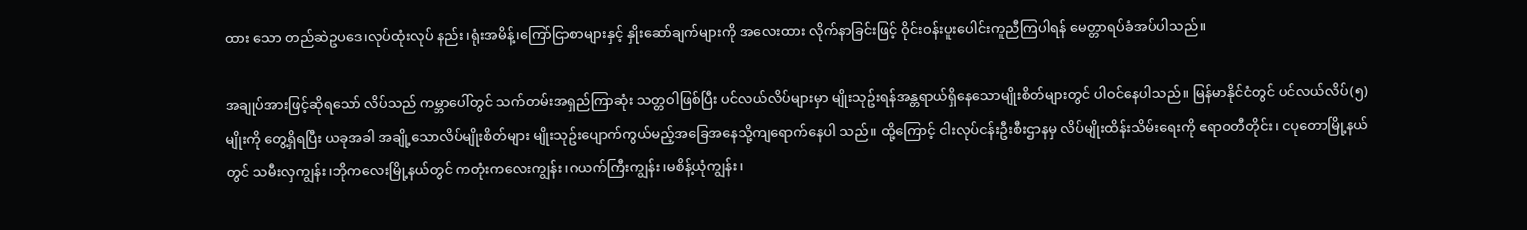ထား သော တည်ဆဲဥပဒေ၊လုပ်ထုံးလုပ် နည်း၊ရုံးအမိန့်၊ကြော်ငြာစာများနှင့် နှိုးဆော်ချက်များကို အလေးထား လိုက်နာခြင်းဖြင့် ဝိုင်းဝန်းပူးပေါင်းကူညီကြပါရန် မေတ္တာရပ်ခံအပ်ပါသည်။

အချုပ်အားဖြင့်ဆိုရသော် လိပ်သည် ကမ္ဘာပေါ်တွင် သက်တမ်းအရှည်ကြာဆုံး သတ္တဝါဖြစ်ပြီး ပင်လယ်လိပ်များမှာ မျိုးသုဥ်းရန်အန္တရာယ်ရှိနေသောမျိုးစိတ်များတွင် ပါဝင်နေပါသည်။ မြန်မာနိုင်ငံတွင် ပင်လယ်လိပ်(၅)မျိုးကို တွေ့ရှိရပြီး ယခုအခါ အချို့သောလိပ်မျိုးစိတ်များ မျိုးသုဥ်းပျောက်ကွယ်မည့်အခြေအနေသို့ကျရောက်နေပါ သည်။ ထို့ကြောင့် ငါးလုပ်ငန်းဦးစီးဌာနမှ လိပ်မျိုးထိန်းသိမ်းရေးကို ဧရာဝတီတိုင်း၊ ငပုတောမြို့နယ်တွင် သမီးလှကျွန်း၊ဘိုကလေးမြို့နယ်တွင် ကတုံးကလေးကျွန်း၊ဂယက်ကြီးကျွန်း၊မစိန့်ယုံကျွန်း၊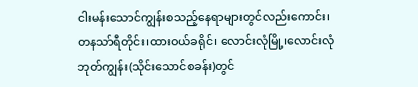ငါးမန်းသောင်ကျွန်းစသည့်နေရာများတွင်လည်းကောင်း၊တနသာ်ရီတိုင်း၊ထားဝယ်ခရိုင်၊ လောင်းလုံမြို့၊လောင်းလုံဘုတ်ကျွန်း(သိုင်းသောင်စခန်း)တွင်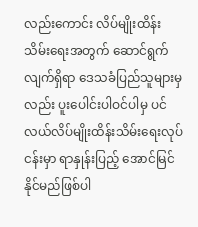လည်းကောင်း လိပ်မျိုးထိန်းသိမ်းရေးအတွက် ဆောင်ရွက်လျက်ရှိရာ ဒေသခံပြည်သူများမှလည်း ပူးပေါင်းပါဝင်ပါမှ ပင်လယ်လိပ်မျိုးထိန်းသိမ်းရေးလုပ်ငန်းမှာ ရာနှုန်းပြည့် အောင်မြင်နိုင်မည်ဖြစ်ပါ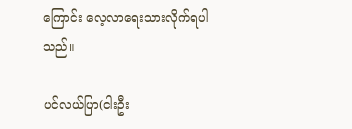ကြောင်း လေ့လာရေးသားလိုက်ရပါသည်။

ပင်လယ်ပြာ(ငါးဦး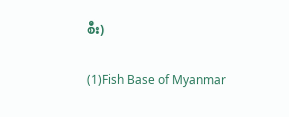စီး)

(1)Fish Base of Myanmar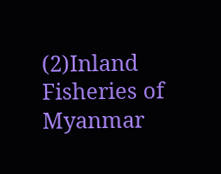(2)Inland Fisheries of Myanmar